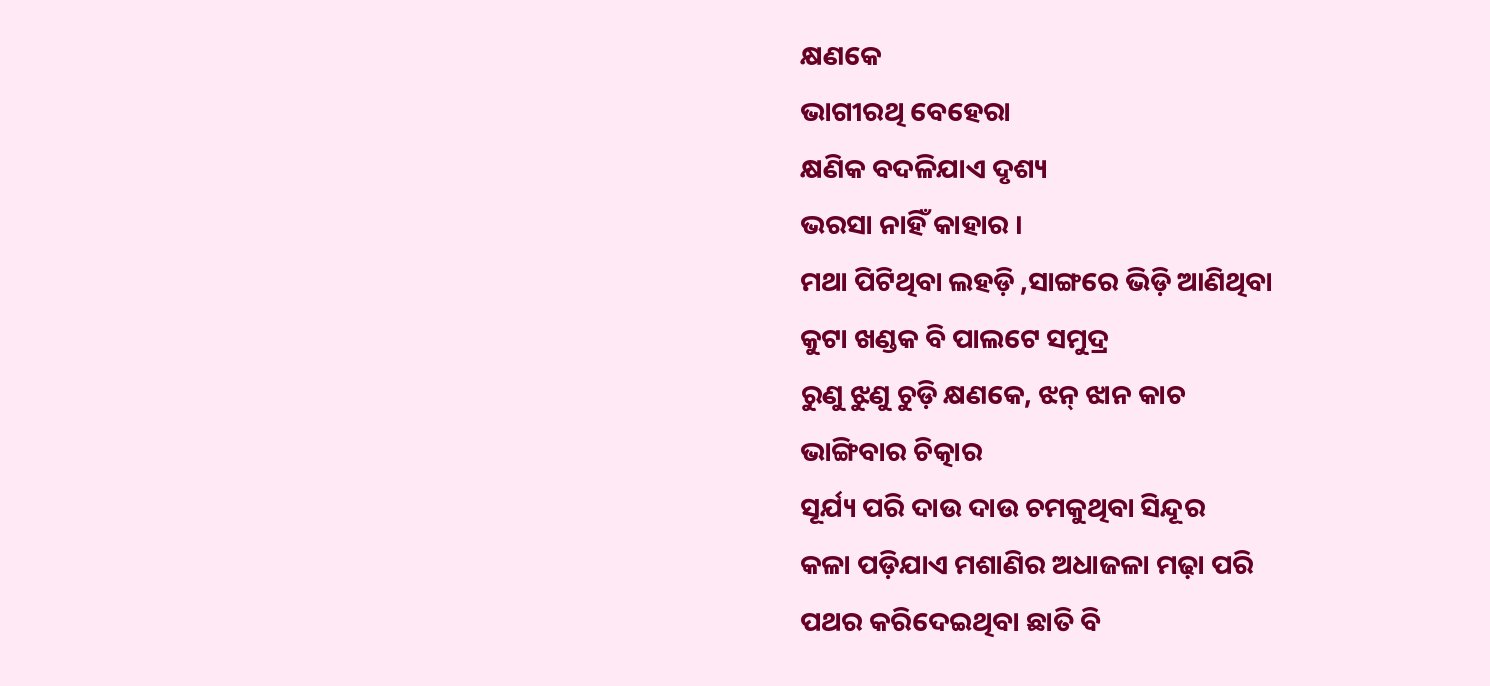କ୍ଷଣକେ
ଭାଗୀରଥି ବେହେରା
କ୍ଷଣିକ ବଦଳିଯାଏ ଦୃଶ୍ୟ
ଭରସା ନାହିଁ କାହାର ।
ମଥା ପିଟିଥିବା ଲହଡ଼ି ,ସାଙ୍ଗରେ ଭିଡ଼ି ଆଣିଥିବା
କୁଟା ଖଣ୍ଡକ ବି ପାଲଟେ ସମୁଦ୍ର
ରୁଣୁ ଝୁଣୁ ଚୁଡ଼ି କ୍ଷଣକେ, ଝନ୍ ଝାନ କାଚ
ଭାଙ୍ଗିବାର ଚିତ୍କାର
ସୂର୍ଯ୍ୟ ପରି ଦାଉ ଦାଉ ଚମକୁଥିବା ସିନ୍ଦୂର
କଳା ପଡ଼ିଯାଏ ମଶାଣିର ଅଧାଜଳା ମଢ଼ା ପରି
ପଥର କରିଦେଇଥିବା ଛାତି ବି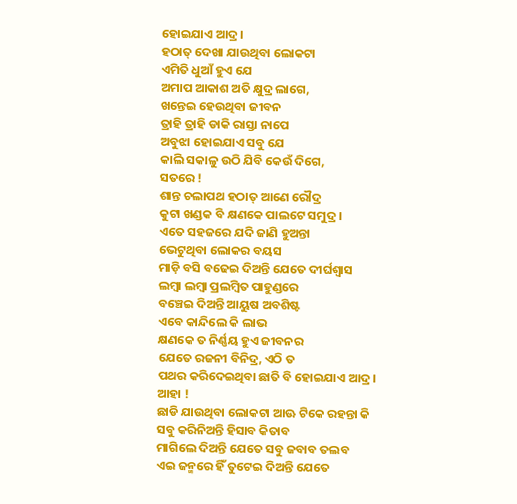ହୋଇଯାଏ ଆଦ୍ର।
ହଠାତ୍ ଦେଖା ଯାଉଥିବା ଲୋକଟା
ଏମିତି ଧୁଆଁ ହୁଏ ଯେ
ଅମାପ ଆକାଶ ଅତି କ୍ଷୁଦ୍ର ଲାଗେ,
ଖନ୍ତେଇ ହେଉଥିବା ଜୀବନ
ତ୍ରାହି ତ୍ରାହି ଡାକି ରାସ୍ତା ନାପେ
ଅବୁଝା ହୋଇଯାଏ ସବୁ ଯେ
କାଲି ସକାଳୁ ଉଠି ଯିବି କେଉଁ ଦିଗେ,
ସତରେ !
ଶାନ୍ତ ଚଲାପଥ ହଠାତ୍ ଆଣେ ରୌଦ୍ର
କୁଟା ଖଣ୍ଡକ ବି କ୍ଷଣକେ ପାଲଟେ ସମୁଦ୍ର ।
ଏତେ ସହଜରେ ଯଦି ଜାଣି ହୁଅନ୍ତା
ଭେଟୁଥିବା ଲୋକର ବୟସ
ମାଡ଼ି ବସି ବଢେଇ ଦିଅନ୍ତି ଯେତେ ଦୀର୍ଘଶ୍ୱାସ
ଲମ୍ବା ଲମ୍ବା ପ୍ରଲମ୍ବିତ ପାହୁଣ୍ଡରେ
ବଞ୍ଚେଇ ଦିଅନ୍ତି ଆୟୁଷ ଅବଶିଷ୍ଟ
ଏବେ କାନ୍ଦିଲେ କି ଲାଭ
କ୍ଷଣକେ ତ ନିର୍ଣ୍ଣୟ ହୁଏ ଜୀବନର
ଯେତେ ରଜନୀ ବିନିଦ୍ର, ଏଠି ତ
ପଥର କରିଦେଇଥିବା ଛାତି ବି ହୋଇଯାଏ ଆଦ୍ର।
ଆହା !
ଛାଡି ଯାଉଥିବା ଲୋକଟା ଆଊ ଟିକେ ରହନ୍ତା କି
ସବୁ କରିନିଅନ୍ତି ହିସାବ କିତାବ
ମାଗିଲେ ଦିଅନ୍ତି ଯେତେ ସବୁ ଜବାବ ତଲବ
ଏଇ ଜନ୍ମରେ ହିଁ ତୁଟେଇ ଦିଅନ୍ତି ଯେତେ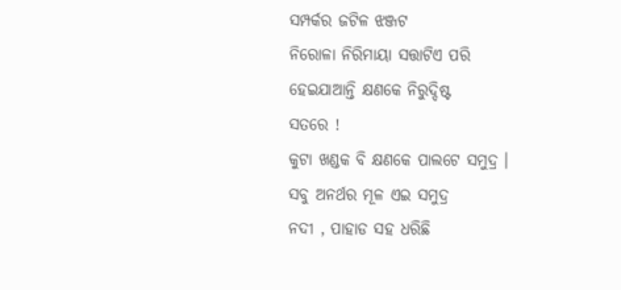ସମ୍ପର୍କର ଜଟିଳ ଝଞ୍ଜଟ
ନିରୋଳା ନିରିମାୟା ସତ୍ତାଟିଏ ପରି
ହେଇଯାଆନ୍ତି କ୍ଷଣକେ ନିରୁଦ୍ଦିଷ୍ଟ
ସତରେ !
କୁଟା ଖଣ୍ଡକ ବି କ୍ଷଣକେ ପାଲଟେ ସମୁଦ୍ର ।
ସବୁ ଅନର୍ଥର ମୂଳ ଏଇ ସମୁଦ୍ର
ନଦୀ , ପାହାଡ ସହ ଧରିଛି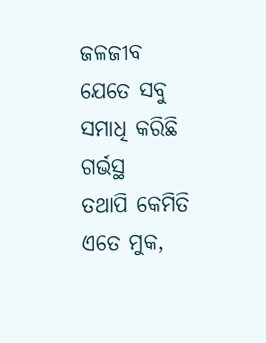ଜଳଜୀବ
ଯେତେ ସବୁ ସମାଧି କରିଛି ଗର୍ଭସ୍ଥ
ତଥାପି କେମିତି ଏତେ ମୁକ,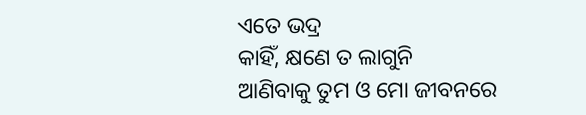ଏତେ ଭଦ୍ର
କାହିଁ, କ୍ଷଣେ ତ ଲାଗୁନି
ଆଣିବାକୁ ତୁମ ଓ ମୋ ଜୀବନରେ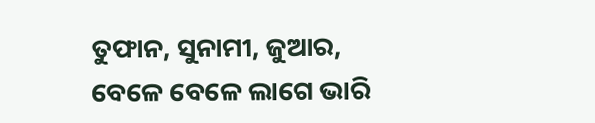ତୁଫାନ, ସୁନାମୀ, ଜୁଆର,
ବେଳେ ବେଳେ ଲାଗେ ଭାରି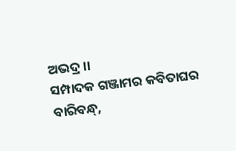ଅଭଦ୍ର ।।
ସମ୍ପାଦକ ଗଞ୍ଜାମର କବିତାଘର
ବାରିବନ୍ଧ୍,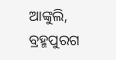ଆଙ୍କୁଲି, ବ୍ରହ୍ମପୁରଗ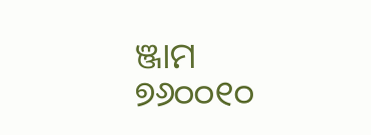ଞ୍ଜାମ ୭୬୦୦୧୦